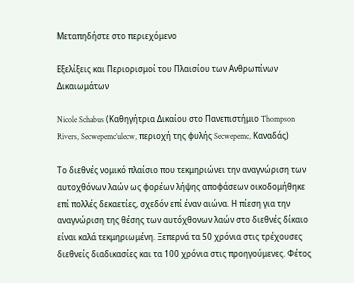Μεταπηδήστε στο περιεχόμενο

Εξελίξεις και Περιορισμοί του Πλαισίου των Ανθρωπίνων Δικαιωμάτων

Nicole Schabus (Καθηγήτρια Δικαίου στο Πανεπιστήμιο Thompson Rivers, Secwepemc’ulecw, περιοχή της φυλής Secwepemc, Καναδάς)

Το διεθνές νομικό πλαίσιο που τεκμηριώνει την αναγνώριση των αυτοχθόνων λαών ως φορέων λήψης αποφάσεων οικοδομήθηκε επί πολλές δεκαετίες, σχεδόν επί έναν αιώνα. Η πίεση για την αναγνώριση της θέσης των αυτόχθονων λαών στο διεθνές δίκαιο είναι καλά τεκμηριωμένη. Ξεπερνά τα 50 χρόνια στις τρέχουσες διεθνείς διαδικασίες και τα 100 χρόνια στις προηγούμενες. Φέτος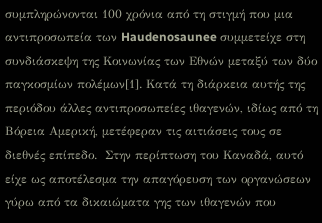συμπληρώνονται 100 χρόνια από τη στιγμή που μια αντιπροσωπεία των Haudenosaunee συμμετείχε στη συνδιάσκεψη της Κοινωνίας των Εθνών μεταξύ των δύο παγκοσμίων πολέμων[1]. Κατά τη διάρκεια αυτής της περιόδου άλλες αντιπροσωπείες ιθαγενών, ιδίως από τη Βόρεια Αμερική, μετέφεραν τις αιτιάσεις τους σε διεθνές επίπεδο.  Στην περίπτωση του Καναδά, αυτό είχε ως αποτέλεσμα την απαγόρευση των οργανώσεων γύρω από τα δικαιώματα γης των ιθαγενών που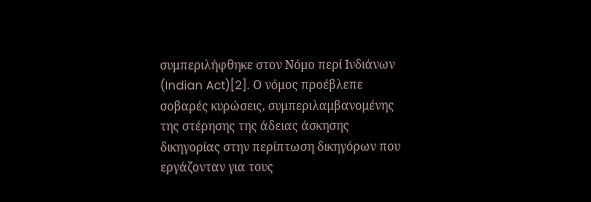συμπεριλήφθηκε στον Νόμο περί Ινδιάνων (Indian Act)[2]. Ο νόμος προέβλεπε σοβαρές κυρώσεις, συμπεριλαμβανομένης της στέρησης της άδειας άσκησης δικηγορίας στην περίπτωση δικηγόρων που εργάζονταν για τους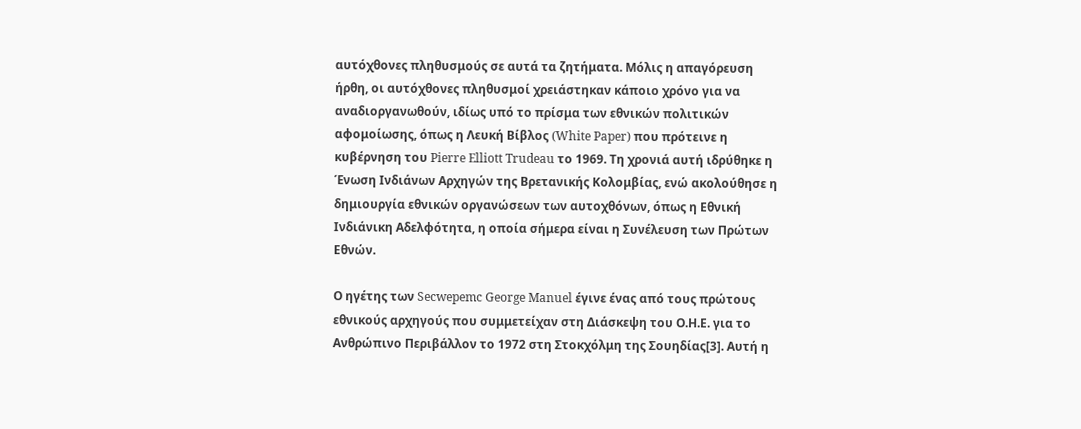αυτόχθονες πληθυσμούς σε αυτά τα ζητήματα. Μόλις η απαγόρευση ήρθη, οι αυτόχθονες πληθυσμοί χρειάστηκαν κάποιο χρόνο για να αναδιοργανωθούν, ιδίως υπό το πρίσμα των εθνικών πολιτικών αφομοίωσης, όπως η Λευκή Βίβλος (White Paper) που πρότεινε η κυβέρνηση του Pierre Elliott Trudeau το 1969. Τη χρονιά αυτή ιδρύθηκε η Ένωση Ινδιάνων Αρχηγών της Βρετανικής Κολομβίας, ενώ ακολούθησε η δημιουργία εθνικών οργανώσεων των αυτοχθόνων, όπως η Εθνική Ινδιάνικη Αδελφότητα, η οποία σήμερα είναι η Συνέλευση των Πρώτων Εθνών.

Ο ηγέτης των Secwepemc George Manuel έγινε ένας από τους πρώτους εθνικούς αρχηγούς που συμμετείχαν στη Διάσκεψη του Ο.Η.Ε. για το Ανθρώπινο Περιβάλλον το 1972 στη Στοκχόλμη της Σουηδίας[3]. Αυτή η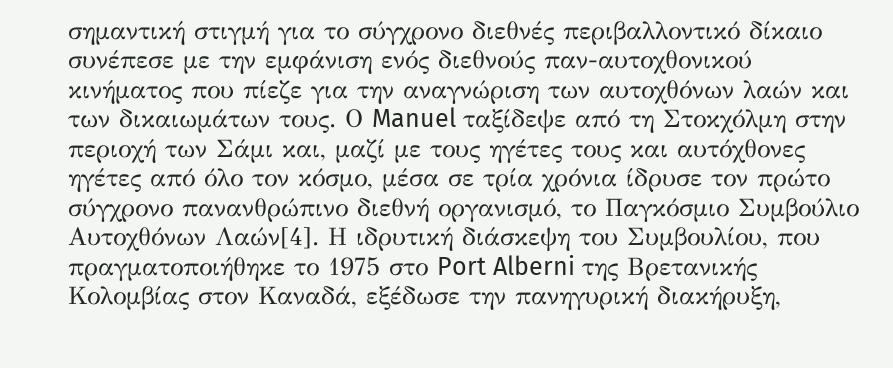σημαντική στιγμή για το σύγχρονο διεθνές περιβαλλοντικό δίκαιο συνέπεσε με την εμφάνιση ενός διεθνούς παν-αυτοχθονικού κινήματος που πίεζε για την αναγνώριση των αυτοχθόνων λαών και των δικαιωμάτων τους. Ο Manuel ταξίδεψε από τη Στοκχόλμη στην περιοχή των Σάμι και, μαζί με τους ηγέτες τους και αυτόχθονες ηγέτες από όλο τον κόσμο, μέσα σε τρία χρόνια ίδρυσε τον πρώτο σύγχρονο πανανθρώπινο διεθνή οργανισμό, το Παγκόσμιο Συμβούλιο Αυτοχθόνων Λαών[4]. Η ιδρυτική διάσκεψη του Συμβουλίου, που πραγματοποιήθηκε το 1975 στο Port Alberni της Βρετανικής Κολομβίας στον Καναδά, εξέδωσε την πανηγυρική διακήρυξη,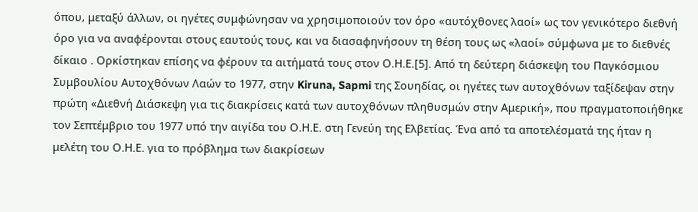όπου, μεταξύ άλλων, οι ηγέτες συμφώνησαν να χρησιμοποιούν τον όρο «αυτόχθονες λαοί» ως τον γενικότερο διεθνή όρο για να αναφέρονται στους εαυτούς τους, και να διασαφηνήσουν τη θέση τους ως «λαοί» σύμφωνα με το διεθνές δίκαιο . Ορκίστηκαν επίσης να φέρουν τα αιτήματά τους στον Ο.Η.Ε.[5]. Από τη δεύτερη διάσκεψη του Παγκόσμιου Συμβουλίου Αυτοχθόνων Λαών το 1977, στην Kiruna, Sapmi της Σουηδίας, οι ηγέτες των αυτοχθόνων ταξίδεψαν στην πρώτη «Διεθνή Διάσκεψη για τις διακρίσεις κατά των αυτοχθόνων πληθυσμών στην Αμερική», που πραγματοποιήθηκε τον Σεπτέμβριο του 1977 υπό την αιγίδα του Ο.Η.Ε. στη Γενεύη της Ελβετίας. Ένα από τα αποτελέσματά της ήταν η μελέτη του Ο.Η.Ε. για το πρόβλημα των διακρίσεων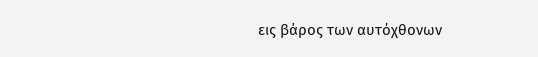εις βάρος των αυτόχθονων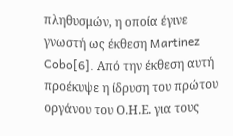πληθυσμών, η οποία έγινε γνωστή ως έκθεση Martinez Cobo[6]. Από την έκθεση αυτή προέκυψε η ίδρυση του πρώτου οργάνου του Ο.Η.Ε. για τους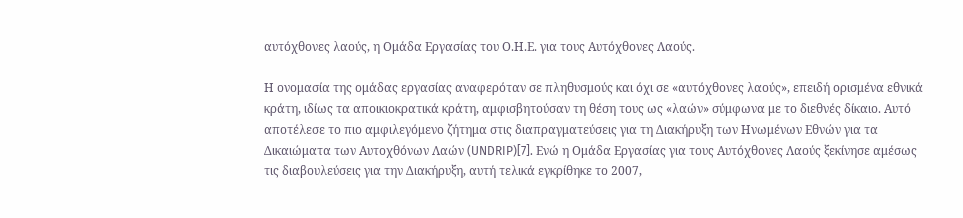αυτόχθονες λαούς, η Ομάδα Εργασίας του Ο.Η.Ε. για τους Αυτόχθονες Λαούς.

Η ονομασία της ομάδας εργασίας αναφερόταν σε πληθυσμούς και όχι σε «αυτόχθονες λαούς», επειδή ορισμένα εθνικά κράτη, ιδίως τα αποικιοκρατικά κράτη, αμφισβητούσαν τη θέση τους ως «λαών» σύμφωνα με το διεθνές δίκαιο. Αυτό αποτέλεσε το πιο αμφιλεγόμενο ζήτημα στις διαπραγματεύσεις για τη Διακήρυξη των Ηνωμένων Εθνών για τα Δικαιώματα των Αυτοχθόνων Λαών (UNDRIP)[7]. Ενώ η Ομάδα Εργασίας για τους Αυτόχθονες Λαούς ξεκίνησε αμέσως τις διαβουλεύσεις για την Διακήρυξη, αυτή τελικά εγκρίθηκε το 2007,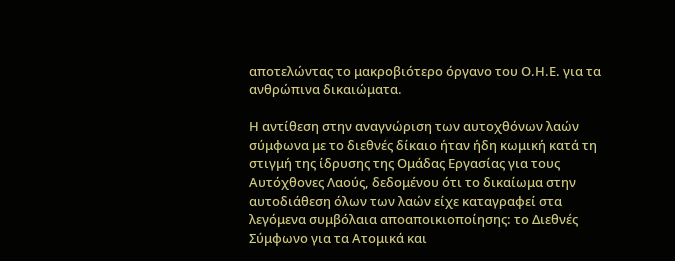αποτελώντας το μακροβιότερο όργανο του Ο.Η.Ε. για τα ανθρώπινα δικαιώματα.

Η αντίθεση στην αναγνώριση των αυτοχθόνων λαών σύμφωνα με το διεθνές δίκαιο ήταν ήδη κωμική κατά τη στιγμή της ίδρυσης της Ομάδας Εργασίας για τους Αυτόχθονες Λαούς, δεδομένου ότι το δικαίωμα στην αυτοδιάθεση όλων των λαών είχε καταγραφεί στα λεγόμενα συμβόλαια αποαποικιοποίησης: το Διεθνές Σύμφωνο για τα Ατομικά και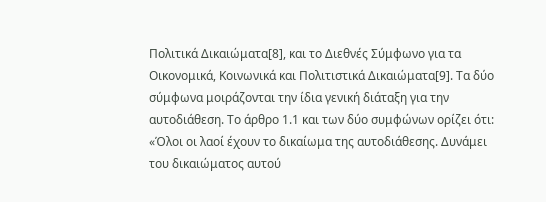Πολιτικά Δικαιώματα[8], και το Διεθνές Σύμφωνο για τα Οικονομικά, Κοινωνικά και Πολιτιστικά Δικαιώματα[9]. Τα δύο σύμφωνα μοιράζονται την ίδια γενική διάταξη για την αυτοδιάθεση. Το άρθρο 1.1 και των δύο συμφώνων ορίζει ότι: «Όλοι οι λαοί έχουν το δικαίωμα της αυτοδιάθεσης. Δυνάμει του δικαιώματος αυτού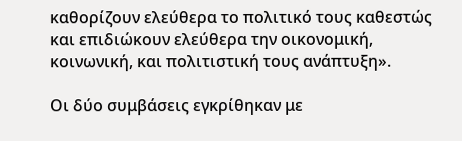καθορίζουν ελεύθερα το πολιτικό τους καθεστώς και επιδιώκουν ελεύθερα την οικονομική, κοινωνική, και πολιτιστική τους ανάπτυξη».

Οι δύο συμβάσεις εγκρίθηκαν με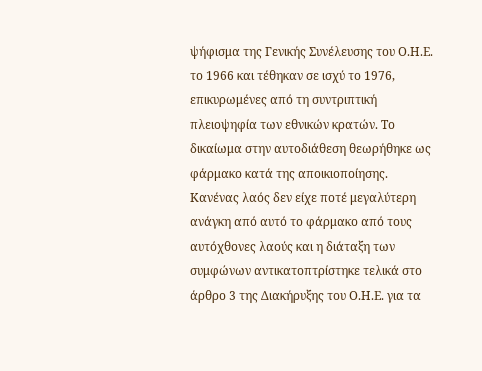ψήφισμα της Γενικής Συνέλευσης του Ο.Η.Ε. το 1966 και τέθηκαν σε ισχύ το 1976, επικυρωμένες από τη συντριπτική πλειοψηφία των εθνικών κρατών. Το δικαίωμα στην αυτοδιάθεση θεωρήθηκε ως φάρμακο κατά της αποικιοποίησης. Κανένας λαός δεν είχε ποτέ μεγαλύτερη ανάγκη από αυτό το φάρμακο από τους αυτόχθονες λαούς και η διάταξη των συμφώνων αντικατοπτρίστηκε τελικά στο άρθρο 3 της Διακήρυξης του Ο.Η.Ε. για τα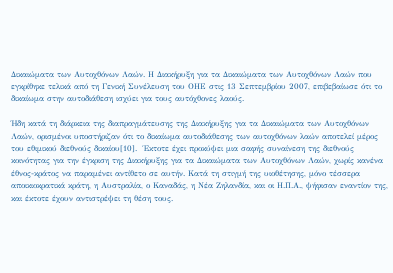Δικαιώματα των Αυτοχθόνων Λαών. Η Διακήρυξη για τα Δικαιώματα των Αυτοχθόνων Λαών που εγκρίθηκε τελικά από τη Γενική Συνέλευση του ΟΗΕ στις 13 Σεπτεμβρίου 2007, επιβεβαίωσε ότι το δικαίωμα στην αυτοδιάθεση ισχύει για τους αυτόχθονες λαούς.

Ήδη κατά τη διάρκεια της διαπραγμάτευσης της Διακήρυξης για τα Δικαιώματα των Αυτοχθόνων Λαών, ορισμένοι υποστήριζαν ότι το δικαίωμα αυτοδιάθεσης των αυτοχθόνων λαών αποτελεί μέρος του εθιμικού διεθνούς δικαίου[10].  Έκτοτε έχει προκύψει μια σαφής συναίνεση της διεθνούς κοινότητας για την έγκριση της Διακήρυξης για τα Δικαιώματα των Αυτοχθόνων Λαών, χωρίς κανένα έθνος-κράτος να παραμένει αντίθετο σε αυτήν. Κατά τη στιγμή της υιοθέτησης, μόνο τέσσερα αποικιοκρατικά κράτη, η Αυστραλία, ο Καναδάς, η Νέα Ζηλανδία, και οι Η.Π.Α., ψήφισαν εναντίον της, και έκτοτε έχουν αντιστρέψει τη θέση τους.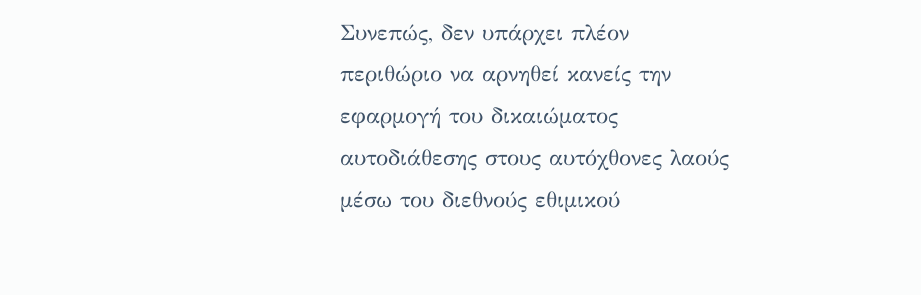Συνεπώς, δεν υπάρχει πλέον περιθώριο να αρνηθεί κανείς την εφαρμογή του δικαιώματος αυτοδιάθεσης στους αυτόχθονες λαούς μέσω του διεθνούς εθιμικού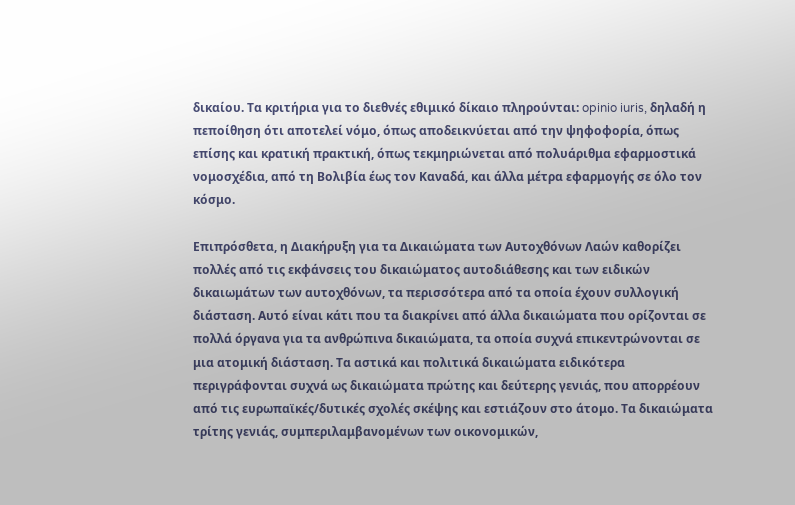δικαίου. Τα κριτήρια για το διεθνές εθιμικό δίκαιο πληρούνται: opinio iuris, δηλαδή η πεποίθηση ότι αποτελεί νόμο, όπως αποδεικνύεται από την ψηφοφορία, όπως επίσης και κρατική πρακτική, όπως τεκμηριώνεται από πολυάριθμα εφαρμοστικά νομοσχέδια, από τη Βολιβία έως τον Καναδά, και άλλα μέτρα εφαρμογής σε όλο τον κόσμο.

Επιπρόσθετα, η Διακήρυξη για τα Δικαιώματα των Αυτοχθόνων Λαών καθορίζει πολλές από τις εκφάνσεις του δικαιώματος αυτοδιάθεσης και των ειδικών δικαιωμάτων των αυτοχθόνων, τα περισσότερα από τα οποία έχουν συλλογική διάσταση. Αυτό είναι κάτι που τα διακρίνει από άλλα δικαιώματα που ορίζονται σε πολλά όργανα για τα ανθρώπινα δικαιώματα, τα οποία συχνά επικεντρώνονται σε μια ατομική διάσταση. Τα αστικά και πολιτικά δικαιώματα ειδικότερα περιγράφονται συχνά ως δικαιώματα πρώτης και δεύτερης γενιάς, που απορρέουν από τις ευρωπαϊκές/δυτικές σχολές σκέψης και εστιάζουν στο άτομο. Τα δικαιώματα τρίτης γενιάς, συμπεριλαμβανομένων των οικονομικών,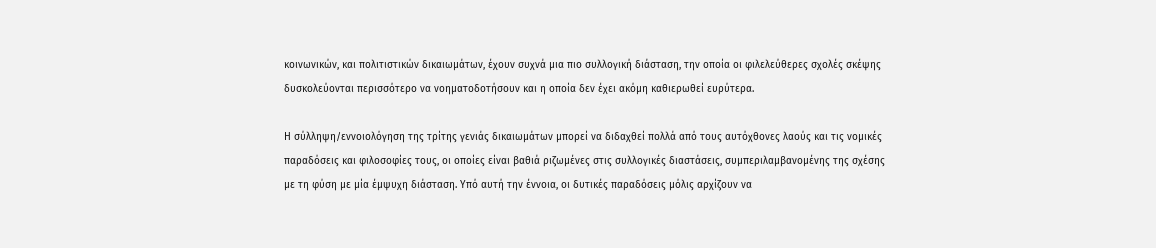κοινωνικών, και πολιτιστικών δικαιωμάτων, έχουν συχνά μια πιο συλλογική διάσταση, την οποία οι φιλελεύθερες σχολές σκέψης δυσκολεύονται περισσότερο να νοηματοδοτήσουν και η οποία δεν έχει ακόμη καθιερωθεί ευρύτερα.

Η σύλληψη/εννοιολόγηση της τρίτης γενιάς δικαιωμάτων μπορεί να διδαχθεί πολλά από τους αυτόχθονες λαούς και τις νομικές παραδόσεις και φιλοσοφίες τους, οι οποίες είναι βαθιά ριζωμένες στις συλλογικές διαστάσεις, συμπεριλαμβανομένης της σχέσης με τη φύση με μία έμψυχη διάσταση. Υπό αυτή την έννοια, οι δυτικές παραδόσεις μόλις αρχίζουν να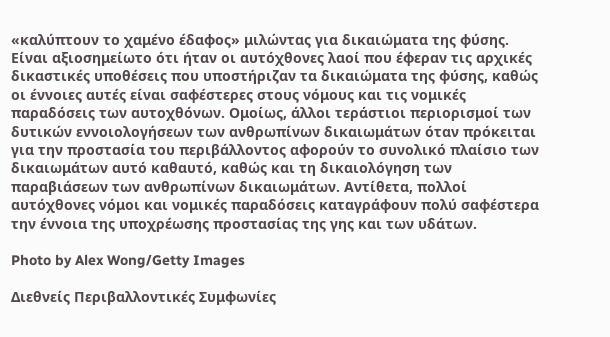«καλύπτουν το χαμένο έδαφος» μιλώντας για δικαιώματα της φύσης. Είναι αξιοσημείωτο ότι ήταν οι αυτόχθονες λαοί που έφεραν τις αρχικές δικαστικές υποθέσεις που υποστήριζαν τα δικαιώματα της φύσης, καθώς οι έννοιες αυτές είναι σαφέστερες στους νόμους και τις νομικές παραδόσεις των αυτοχθόνων. Ομοίως, άλλοι τεράστιοι περιορισμοί των δυτικών εννοιολογήσεων των ανθρωπίνων δικαιωμάτων όταν πρόκειται για την προστασία του περιβάλλοντος αφορούν το συνολικό πλαίσιο των δικαιωμάτων αυτό καθαυτό, καθώς και τη δικαιολόγηση των παραβιάσεων των ανθρωπίνων δικαιωμάτων. Αντίθετα, πολλοί αυτόχθονες νόμοι και νομικές παραδόσεις καταγράφουν πολύ σαφέστερα την έννοια της υποχρέωσης προστασίας της γης και των υδάτων.

Photo by Alex Wong/Getty Images

Διεθνείς Περιβαλλοντικές Συμφωνίες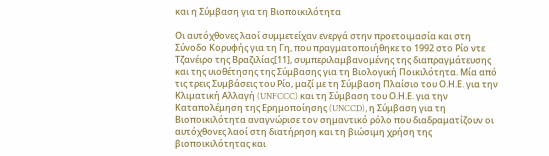και η Σύμβαση για τη Βιοποικιλότητα

Οι αυτόχθονες λαοί συμμετείχαν ενεργά στην προετοιμασία και στη Σύνοδο Κορυφής για τη Γη, που πραγματοποιήθηκε το 1992 στο Ρίο ντε Τζανέιρο της Βραζιλίας[11], συμπεριλαμβανομένης της διαπραγμάτευσης και της υιοθέτησης της Σύμβασης για τη Βιολογική Ποικιλότητα. Μία από τις τρεις Συμβάσεις του Ρίο, μαζί με τη Σύμβαση Πλαίσιο του Ο.Η.Ε. για την Κλιματική Αλλαγή (UNFCCC) και τη Σύμβαση του Ο.Η.Ε. για την Καταπολέμηση της Ερημοποίησης (UNCCD), η Σύμβαση για τη Βιοποικιλότητα αναγνώρισε τον σημαντικό ρόλο που διαδραματίζουν οι αυτόχθονες λαοί στη διατήρηση και τη βιώσιμη χρήση της βιοποικιλότητας και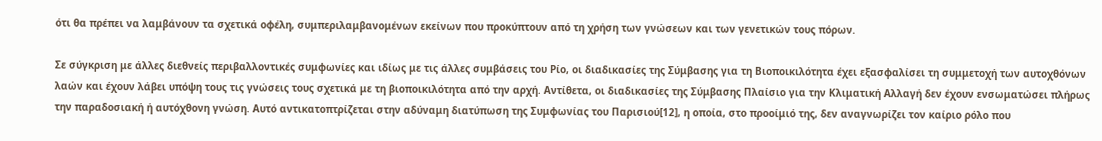ότι θα πρέπει να λαμβάνουν τα σχετικά οφέλη, συμπεριλαμβανομένων εκείνων που προκύπτουν από τη χρήση των γνώσεων και των γενετικών τους πόρων.

Σε σύγκριση με άλλες διεθνείς περιβαλλοντικές συμφωνίες και ιδίως με τις άλλες συμβάσεις του Ρίο, οι διαδικασίες της Σύμβασης για τη Βιοποικιλότητα έχει εξασφαλίσει τη συμμετοχή των αυτοχθόνων λαών και έχουν λάβει υπόψη τους τις γνώσεις τους σχετικά με τη βιοποικιλότητα από την αρχή. Αντίθετα, οι διαδικασίες της Σύμβασης Πλαίσιο για την Κλιματική Αλλαγή δεν έχουν ενσωματώσει πλήρως την παραδοσιακή ή αυτόχθονη γνώση. Αυτό αντικατοπτρίζεται στην αδύναμη διατύπωση της Συμφωνίας του Παρισιού[12], η οποία, στο προοίμιό της, δεν αναγνωρίζει τον καίριο ρόλο που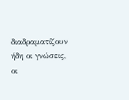διαδραματίζουν ήδη οι γνώσεις, οι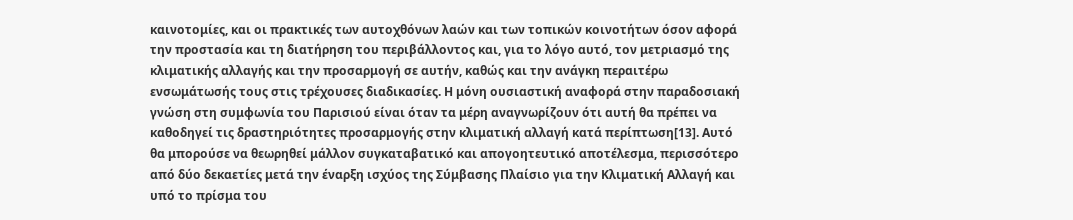καινοτομίες, και οι πρακτικές των αυτοχθόνων λαών και των τοπικών κοινοτήτων όσον αφορά την προστασία και τη διατήρηση του περιβάλλοντος και, για το λόγο αυτό, τον μετριασμό της κλιματικής αλλαγής και την προσαρμογή σε αυτήν, καθώς και την ανάγκη περαιτέρω ενσωμάτωσής τους στις τρέχουσες διαδικασίες. Η μόνη ουσιαστική αναφορά στην παραδοσιακή γνώση στη συμφωνία του Παρισιού είναι όταν τα μέρη αναγνωρίζουν ότι αυτή θα πρέπει να καθοδηγεί τις δραστηριότητες προσαρμογής στην κλιματική αλλαγή κατά περίπτωση[13]. Αυτό θα μπορούσε να θεωρηθεί μάλλον συγκαταβατικό και απογοητευτικό αποτέλεσμα, περισσότερο από δύο δεκαετίες μετά την έναρξη ισχύος της Σύμβασης Πλαίσιο για την Κλιματική Αλλαγή και υπό το πρίσμα του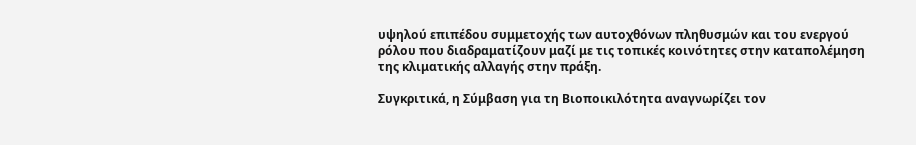υψηλού επιπέδου συμμετοχής των αυτοχθόνων πληθυσμών και του ενεργού ρόλου που διαδραματίζουν μαζί με τις τοπικές κοινότητες στην καταπολέμηση της κλιματικής αλλαγής στην πράξη.

Συγκριτικά, η Σύμβαση για τη Βιοποικιλότητα αναγνωρίζει τον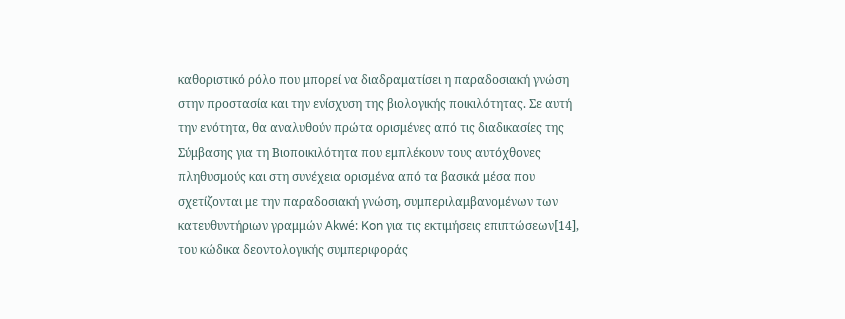καθοριστικό ρόλο που μπορεί να διαδραματίσει η παραδοσιακή γνώση στην προστασία και την ενίσχυση της βιολογικής ποικιλότητας. Σε αυτή την ενότητα, θα αναλυθούν πρώτα ορισμένες από τις διαδικασίες της Σύμβασης για τη Βιοποικιλότητα που εμπλέκουν τους αυτόχθονες πληθυσμούς και στη συνέχεια ορισμένα από τα βασικά μέσα που σχετίζονται με την παραδοσιακή γνώση, συμπεριλαμβανομένων των κατευθυντήριων γραμμών Akwé: Kon για τις εκτιμήσεις επιπτώσεων[14], του κώδικα δεοντολογικής συμπεριφοράς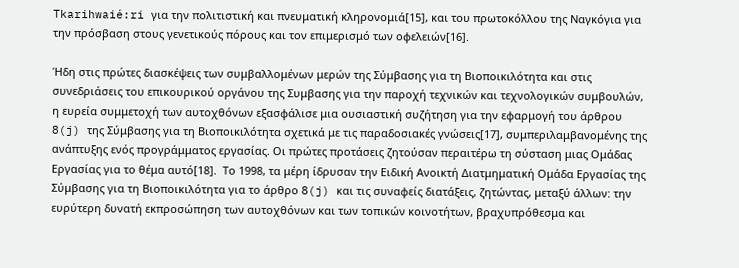Tkarihwaié:ri για την πολιτιστική και πνευματική κληρονομιά[15], και του πρωτοκόλλου της Ναγκόγια για την πρόσβαση στους γενετικούς πόρους και τον επιμερισμό των οφελειών[16].

Ήδη στις πρώτες διασκέψεις των συμβαλλομένων μερών της Σύμβασης για τη Βιοποικιλότητα και στις συνεδριάσεις του επικουρικού οργάνου της Συμβασης για την παροχή τεχνικών και τεχνολογικών συμβουλών, η ευρεία συμμετοχή των αυτοχθόνων εξασφάλισε μια ουσιαστική συζήτηση για την εφαρμογή του άρθρου 8(j) της Σύμβασης για τη Βιοποικιλότητα σχετικά με τις παραδοσιακές γνώσεις[17], συμπεριλαμβανομένης της ανάπτυξης ενός προγράμματος εργασίας. Οι πρώτες προτάσεις ζητούσαν περαιτέρω τη σύσταση μιας Ομάδας Εργασίας για το θέμα αυτό[18].  Το 1998, τα μέρη ίδρυσαν την Ειδική Ανοικτή Διατμηματική Ομάδα Εργασίας της Σύμβασης για τη Βιοποικιλότητα για το άρθρο 8(j) και τις συναφείς διατάξεις, ζητώντας, μεταξύ άλλων: την ευρύτερη δυνατή εκπροσώπηση των αυτοχθόνων και των τοπικών κοινοτήτων, βραχυπρόθεσμα και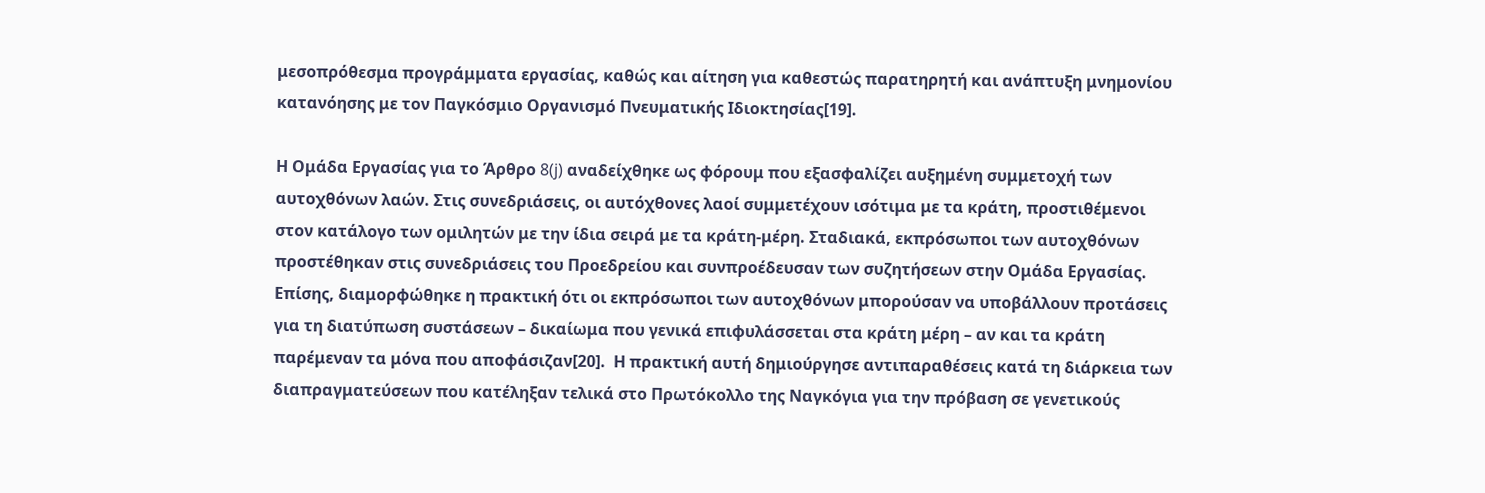μεσοπρόθεσμα προγράμματα εργασίας, καθώς και αίτηση για καθεστώς παρατηρητή και ανάπτυξη μνημονίου κατανόησης με τον Παγκόσμιο Οργανισμό Πνευματικής Ιδιοκτησίας[19].

Η Ομάδα Εργασίας για το Άρθρο 8(j) αναδείχθηκε ως φόρουμ που εξασφαλίζει αυξημένη συμμετοχή των αυτοχθόνων λαών. Στις συνεδριάσεις, οι αυτόχθονες λαοί συμμετέχουν ισότιμα με τα κράτη, προστιθέμενοι στον κατάλογο των ομιλητών με την ίδια σειρά με τα κράτη-μέρη. Σταδιακά, εκπρόσωποι των αυτοχθόνων προστέθηκαν στις συνεδριάσεις του Προεδρείου και συνπροέδευσαν των συζητήσεων στην Ομάδα Εργασίας. Επίσης, διαμορφώθηκε η πρακτική ότι οι εκπρόσωποι των αυτοχθόνων μπορούσαν να υποβάλλουν προτάσεις για τη διατύπωση συστάσεων – δικαίωμα που γενικά επιφυλάσσεται στα κράτη μέρη – αν και τα κράτη παρέμεναν τα μόνα που αποφάσιζαν[20].  Η πρακτική αυτή δημιούργησε αντιπαραθέσεις κατά τη διάρκεια των διαπραγματεύσεων που κατέληξαν τελικά στο Πρωτόκολλο της Ναγκόγια για την πρόβαση σε γενετικούς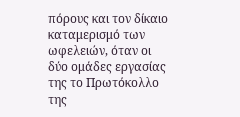πόρους και τον δίκαιο καταμερισμό των ωφελειών, όταν οι δύο ομάδες εργασίας της το Πρωτόκολλο της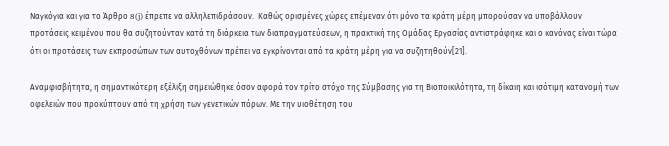Ναγκόγια και για το Άρθρο 8(j) έπρεπε να αλληλεπιδράσουν.  Καθώς ορισμένες χώρες επέμεναν ότι μόνο τα κράτη μέρη μπορούσαν να υποβάλλουν προτάσεις κειμένου που θα συζητούνταν κατά τη διάρκεια των διαπραγματεύσεων, η πρακτική της Ομάδας Εργασίας αντιστράφηκε και ο κανόνας είναι τώρα ότι οι προτάσεις των εκπροσώπων των αυτοχθόνων πρέπει να εγκρίνονται από τα κράτη μέρη για να συζητηθούν[21].

Αναμφισβήτητα, η σημαντικότερη εξέλιξη σημειώθηκε όσον αφορά τον τρίτο στόχο της Σύμβασης για τη Βιοποικιλότητα, τη δίκαιη και ισότιμη κατανομή των οφελειών που προκύπτουν από τη χρήση των γενετικών πόρων. Με την υιοθέτηση του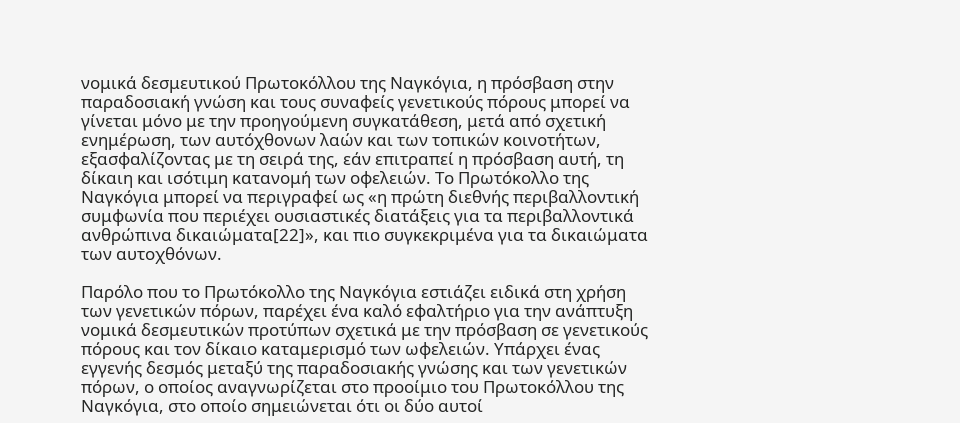νομικά δεσμευτικού Πρωτοκόλλου της Ναγκόγια, η πρόσβαση στην παραδοσιακή γνώση και τους συναφείς γενετικούς πόρους μπορεί να γίνεται μόνο με την προηγούμενη συγκατάθεση, μετά από σχετική ενημέρωση, των αυτόχθονων λαών και των τοπικών κοινοτήτων, εξασφαλίζοντας με τη σειρά της, εάν επιτραπεί η πρόσβαση αυτή, τη δίκαιη και ισότιμη κατανομή των οφελειών. Το Πρωτόκολλο της Ναγκόγια μπορεί να περιγραφεί ως «η πρώτη διεθνής περιβαλλοντική συμφωνία που περιέχει ουσιαστικές διατάξεις για τα περιβαλλοντικά ανθρώπινα δικαιώματα[22]», και πιο συγκεκριμένα για τα δικαιώματα των αυτοχθόνων.

Παρόλο που το Πρωτόκολλο της Ναγκόγια εστιάζει ειδικά στη χρήση των γενετικών πόρων, παρέχει ένα καλό εφαλτήριο για την ανάπτυξη νομικά δεσμευτικών προτύπων σχετικά με την πρόσβαση σε γενετικούς πόρους και τον δίκαιο καταμερισμό των ωφελειών. Υπάρχει ένας εγγενής δεσμός μεταξύ της παραδοσιακής γνώσης και των γενετικών πόρων, ο οποίος αναγνωρίζεται στο προοίμιο του Πρωτοκόλλου της Ναγκόγια, στο οποίο σημειώνεται ότι οι δύο αυτοί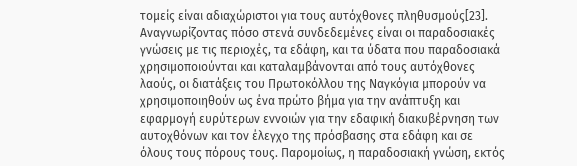τομείς είναι αδιαχώριστοι για τους αυτόχθονες πληθυσμούς[23].  Αναγνωρίζοντας πόσο στενά συνδεδεμένες είναι οι παραδοσιακές γνώσεις με τις περιοχές, τα εδάφη, και τα ύδατα που παραδοσιακά χρησιμοποιούνται και καταλαμβάνονται από τους αυτόχθονες λαούς, οι διατάξεις του Πρωτοκόλλου της Ναγκόγια μπορούν να χρησιμοποιηθούν ως ένα πρώτο βήμα για την ανάπτυξη και εφαρμογή ευρύτερων εννοιών για την εδαφική διακυβέρνηση των αυτοχθόνων και τον έλεγχο της πρόσβασης στα εδάφη και σε όλους τους πόρους τους. Παρομοίως, η παραδοσιακή γνώση, εκτός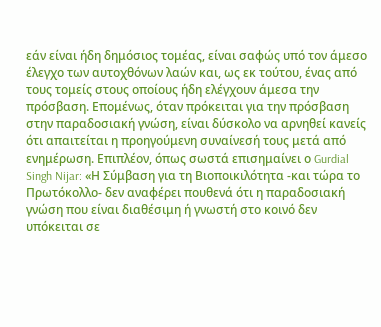εάν είναι ήδη δημόσιος τομέας, είναι σαφώς υπό τον άμεσο έλεγχο των αυτοχθόνων λαών και, ως εκ τούτου, ένας από τους τομείς στους οποίους ήδη ελέγχουν άμεσα την πρόσβαση. Επομένως, όταν πρόκειται για την πρόσβαση στην παραδοσιακή γνώση, είναι δύσκολο να αρνηθεί κανείς ότι απαιτείται η προηγούμενη συναίνεσή τους μετά από ενημέρωση. Επιπλέον, όπως σωστά επισημαίνει ο Gurdial Singh Nijar: «Η Σύμβαση για τη Βιοποικιλότητα -και τώρα το Πρωτόκολλο- δεν αναφέρει πουθενά ότι η παραδοσιακή γνώση που είναι διαθέσιμη ή γνωστή στο κοινό δεν υπόκειται σε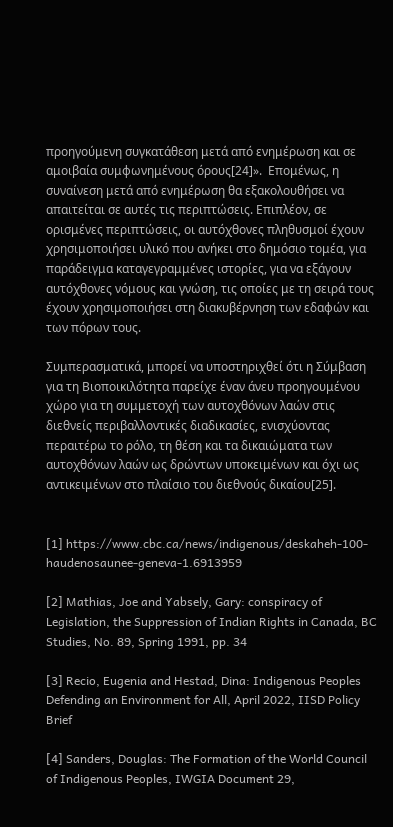προηγούμενη συγκατάθεση μετά από ενημέρωση και σε αμοιβαία συμφωνημένους όρους[24]».  Επομένως, η συναίνεση μετά από ενημέρωση θα εξακολουθήσει να απαιτείται σε αυτές τις περιπτώσεις. Επιπλέον, σε ορισμένες περιπτώσεις, οι αυτόχθονες πληθυσμοί έχουν χρησιμοποιήσει υλικό που ανήκει στο δημόσιο τομέα, για παράδειγμα καταγεγραμμένες ιστορίες, για να εξάγουν αυτόχθονες νόμους και γνώση, τις οποίες με τη σειρά τους έχουν χρησιμοποιήσει στη διακυβέρνηση των εδαφών και των πόρων τους.

Συμπερασματικά, μπορεί να υποστηριχθεί ότι η Σύμβαση για τη Βιοποικιλότητα παρείχε έναν άνευ προηγουμένου χώρο για τη συμμετοχή των αυτοχθόνων λαών στις διεθνείς περιβαλλοντικές διαδικασίες, ενισχύοντας περαιτέρω το ρόλο, τη θέση και τα δικαιώματα των αυτοχθόνων λαών ως δρώντων υποκειμένων και όχι ως αντικειμένων στο πλαίσιο του διεθνούς δικαίου[25].


[1] https://www.cbc.ca/news/indigenous/deskaheh-100-haudenosaunee-geneva-1.6913959

[2] Mathias, Joe and Yabsely, Gary: conspiracy of Legislation, the Suppression of Indian Rights in Canada, BC Studies, No. 89, Spring 1991, pp. 34

[3] Recio, Eugenia and Hestad, Dina: Indigenous Peoples Defending an Environment for All, April 2022, IISD Policy Brief

[4] Sanders, Douglas: The Formation of the World Council of Indigenous Peoples, IWGIA Document 29,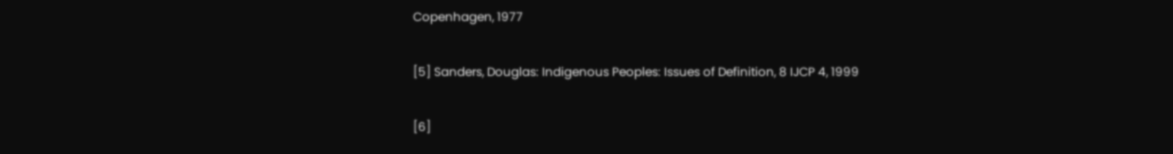Copenhagen, 1977

[5] Sanders, Douglas: Indigenous Peoples: Issues of Definition, 8 IJCP 4, 1999

[6]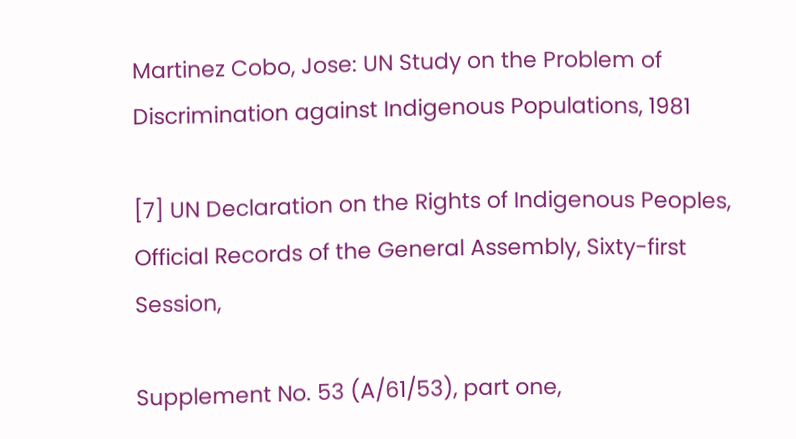Martinez Cobo, Jose: UN Study on the Problem of Discrimination against Indigenous Populations, 1981

[7] UN Declaration on the Rights of Indigenous Peoples, Official Records of the General Assembly, Sixty-first Session,

Supplement No. 53 (A/61/53), part one,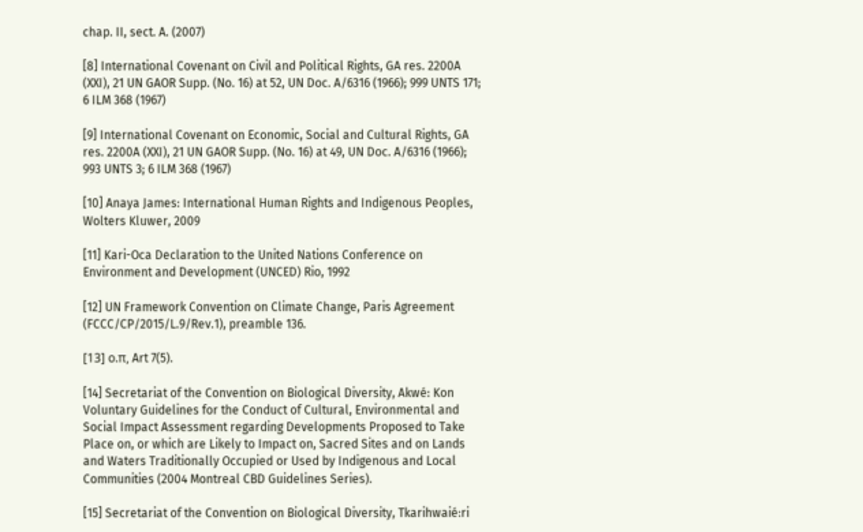chap. II, sect. A. (2007)

[8] International Covenant on Civil and Political Rights, GA res. 2200A (XXI), 21 UN GAOR Supp. (No. 16) at 52, UN Doc. A/6316 (1966); 999 UNTS 171; 6 ILM 368 (1967)

[9] International Covenant on Economic, Social and Cultural Rights, GA res. 2200A (XXI), 21 UN GAOR Supp. (No. 16) at 49, UN Doc. A/6316 (1966); 993 UNTS 3; 6 ILM 368 (1967)

[10] Anaya James: International Human Rights and Indigenous Peoples, Wolters Kluwer, 2009

[11] Kari-Oca Declaration to the United Nations Conference on Environment and Development (UNCED) Rio, 1992

[12] UN Framework Convention on Climate Change, Paris Agreement (FCCC/CP/2015/L.9/Rev.1), preamble 136.

[13] ο.π, Art 7(5).

[14] Secretariat of the Convention on Biological Diversity, Akwé: Kon Voluntary Guidelines for the Conduct of Cultural, Environmental and Social Impact Assessment regarding Developments Proposed to Take Place on, or which are Likely to Impact on, Sacred Sites and on Lands and Waters Traditionally Occupied or Used by Indigenous and Local Communities (2004 Montreal CBD Guidelines Series).

[15] Secretariat of the Convention on Biological Diversity, Tkarihwaié:ri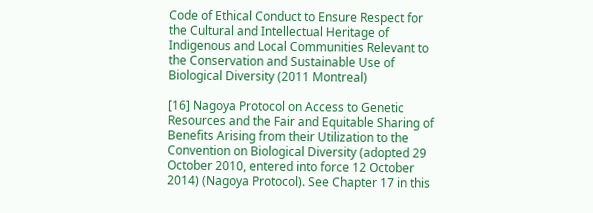Code of Ethical Conduct to Ensure Respect for the Cultural and Intellectual Heritage of Indigenous and Local Communities Relevant to the Conservation and Sustainable Use of Biological Diversity (2011 Montreal)

[16] Nagoya Protocol on Access to Genetic Resources and the Fair and Equitable Sharing of Benefits Arising from their Utilization to the Convention on Biological Diversity (adopted 29 October 2010, entered into force 12 October 2014) (Nagoya Protocol). See Chapter 17 in this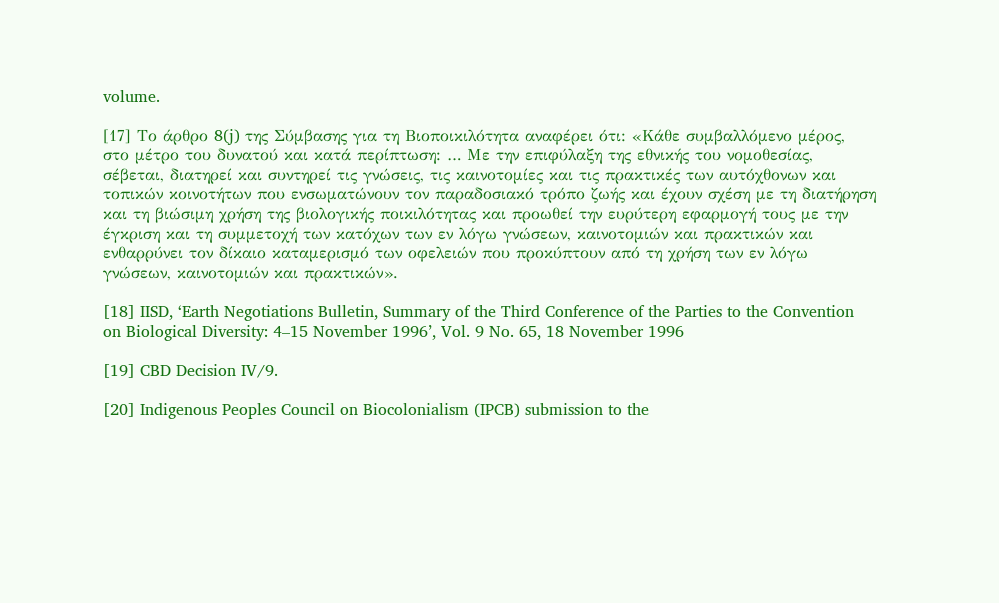volume.

[17] Το άρθρο 8(j) της Σύμβασης για τη Βιοποικιλότητα αναφέρει ότι: «Κάθε συμβαλλόμενο μέρος, στο μέτρο του δυνατού και κατά περίπτωση: … Με την επιφύλαξη της εθνικής του νομοθεσίας, σέβεται, διατηρεί και συντηρεί τις γνώσεις, τις καινοτομίες και τις πρακτικές των αυτόχθονων και τοπικών κοινοτήτων που ενσωματώνουν τον παραδοσιακό τρόπο ζωής και έχουν σχέση με τη διατήρηση και τη βιώσιμη χρήση της βιολογικής ποικιλότητας και προωθεί την ευρύτερη εφαρμογή τους με την έγκριση και τη συμμετοχή των κατόχων των εν λόγω γνώσεων, καινοτομιών και πρακτικών και ενθαρρύνει τον δίκαιο καταμερισμό των οφελειών που προκύπτουν από τη χρήση των εν λόγω γνώσεων, καινοτομιών και πρακτικών».

[18] IISD, ‘Earth Negotiations Bulletin, Summary of the Third Conference of the Parties to the Convention on Biological Diversity: 4–15 November 1996’, Vol. 9 No. 65, 18 November 1996

[19] CBD Decision IV/9.

[20] Indigenous Peoples Council on Biocolonialism (IPCB) submission to the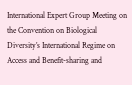International Expert Group Meeting on the Convention on Biological Diversity’s International Regime on Access and Benefit-sharing and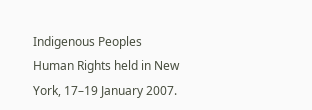Indigenous Peoples Human Rights held in New York, 17–19 January 2007.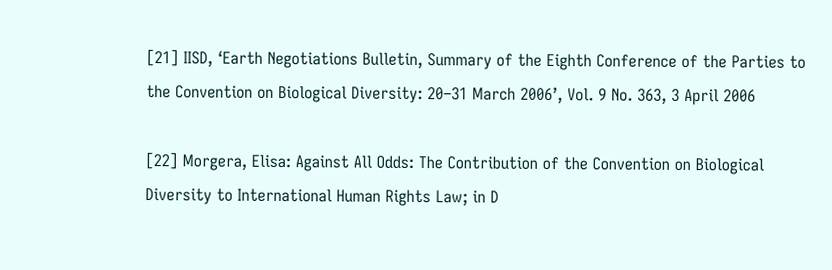[21] IISD, ‘Earth Negotiations Bulletin, Summary of the Eighth Conference of the Parties to the Convention on Biological Diversity: 20–31 March 2006’, Vol. 9 No. 363, 3 April 2006

[22] Morgera, Elisa: Against All Odds: The Contribution of the Convention on Biological Diversity to International Human Rights Law; in D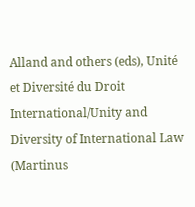Alland and others (eds), Unité et Diversité du Droit International/Unity and Diversity of International Law (Martinus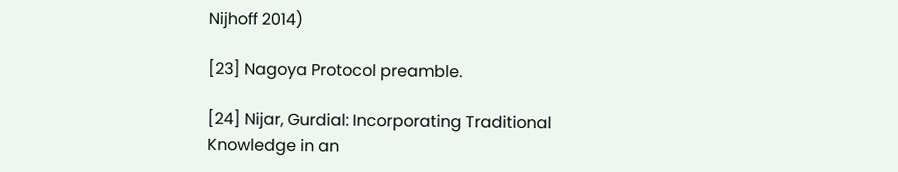Nijhoff 2014)

[23] Nagoya Protocol preamble.

[24] Nijar, Gurdial: Incorporating Traditional Knowledge in an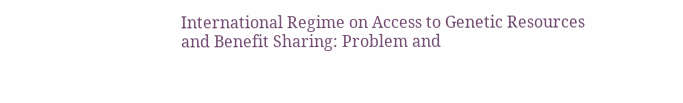International Regime on Access to Genetic Resources and Benefit Sharing: Problem and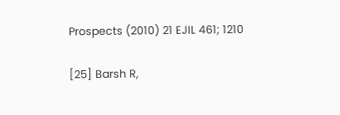Prospects (2010) 21 EJIL 461; 1210

[25] Barsh R,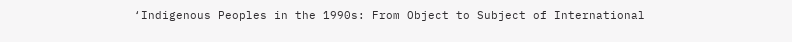‘Indigenous Peoples in the 1990s: From Object to Subject of International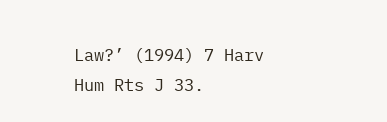Law?’ (1994) 7 Harv Hum Rts J 33.